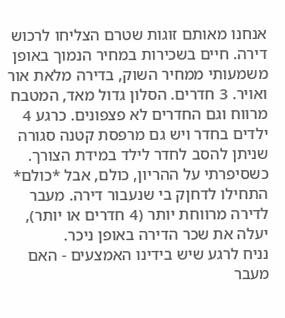אנחנו מאותם זוגות שטרם הצליחו לרכוש דירה. חיים בשכירות במחיר הנמוך באופן משמעותי ממחיר השוק, בדירה מלאת אור ואויר. 3 חדרים. הסלון גדול מאד, המטבח מרווח וגם החדרים לא פצפונים. כרגע 4 ילדים בחדר ויש גם מרפסת קטנה סגורה שניתן להסב לחדר לילד במידת הצורך.
כשסיפרתי על ההריון, כולם, אבל *כולם* התחילו לדחןק בי שנעבור דירה. מעבר לדירה מרווחת יותר (4 חדרים או יותר), יעלה את שכר הדירה באופן ניכר.
נניח לרגע שיש בידינו האמצעים - האם מעבר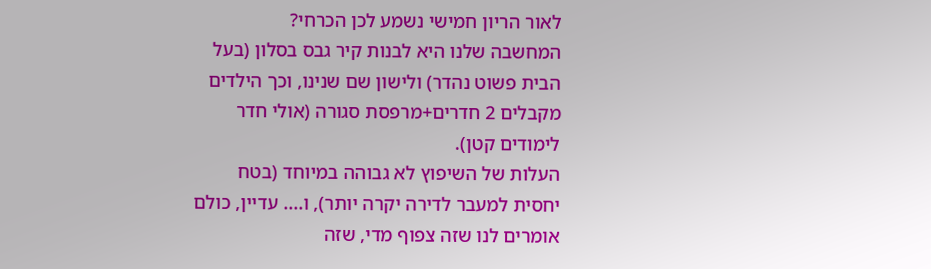לאור הריון חמישי נשמע לכן הכרחי?
המחשבה שלנו היא לבנות קיר גבס בסלון (בעל הבית פשוט נהדר) ולישון שם שנינו, וכך הילדים מקבלים 2 חדרים+מרפסת סגורה (אולי חדר לימודים קטן).
העלות של השיפוץ לא גבוהה במיוחד (בטח יחסית למעבר לדירה יקרה יותר), ו.... עדיין, כולם אומרים לנו שזה צפוף מדי, שזה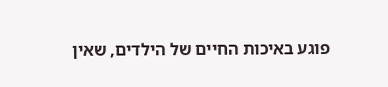פוגע באיכות החיים של הילדים, שאין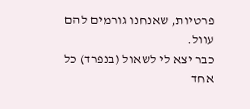פרטיות, שאנחנו גורמים להם עוול.
כבר יצא לי לשאול (בנפרד) כל אחד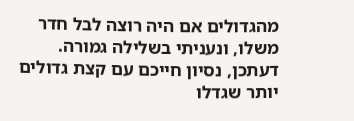מהגדולים אם היה רוצה לבל חדר משלו, ונעניתי בשלילה גמורה.
דעתכן, נסיון חייכם עם קצת גדולים יותר שגדלו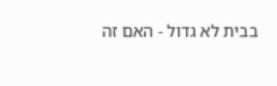בבית לא גדול - האם זה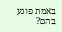באמת פוגע בהם?